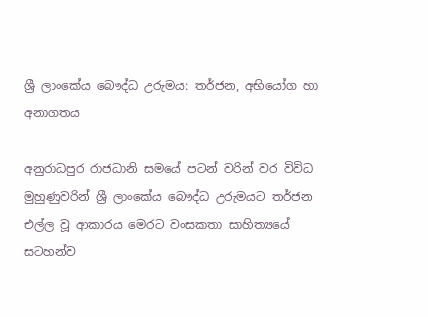ශ්‍රී ලාංකේය බෞද්ධ උරුමය: තර්ජන, අභියෝග හා අනාගතය

අනුරාධපුර රාජධානි සමයේ පටන් වරින් වර විවිධ මුහුණුවරින් ශ්‍රී ලාංකේය බෞද්ධ උරුමයට තර්ජන එල්ල වූ ආකාරය මෙරට වංසකතා සාහිත්‍යයේ සටහන්ව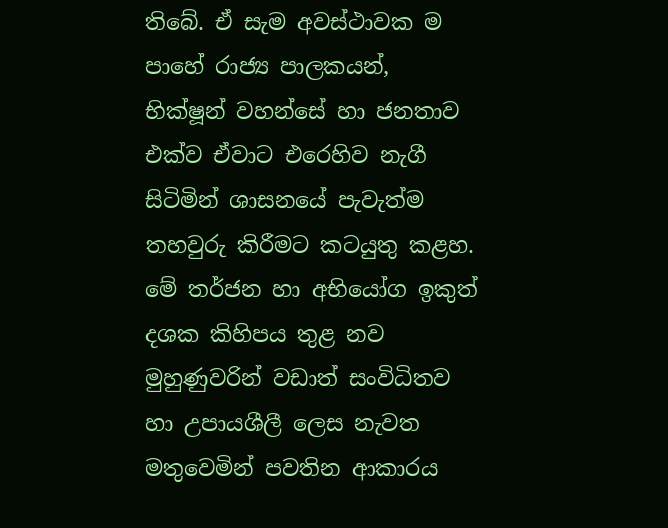තිබේ. ඒ සැම අවස්ථාවක ම පාහේ රාජ්‍ය පාලකයන්, භික්ෂූන් වහන්සේ හා ජනතාව එක්ව ඒවාට එරෙහිව නැගී සිටිමින් ශාසනයේ පැවැත්ම තහවුරු කිරීමට කටයුතු කළහ. මේ තර්ජන හා අභියෝග ඉකුත් දශක කිහිපය තුළ නව මුහුණුවරින් වඩාත් සංවිධිතව හා උපායශීලී ලෙස නැවත මතුවෙමින් පවතින ආකාරය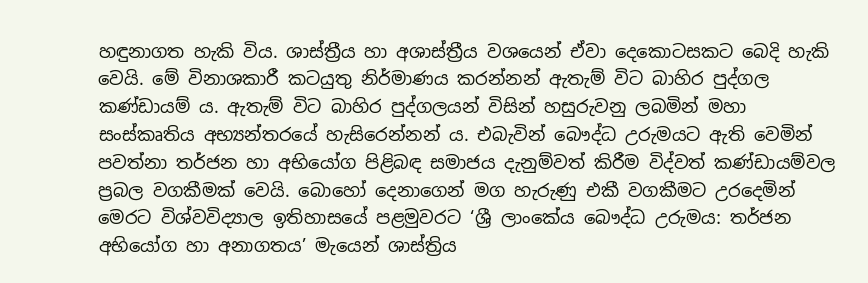හඳුනාගත හැකි විය. ශාස්ත්‍රීය හා අශාස්ත්‍රීය වශයෙන් ඒවා දෙකොටසකට බෙදි හැකි වෙයි. මේ විනාශකාරී කටයුතු නිර්මාණය කරන්නන් ඇතැම් විට බාහිර පුද්ගල කණ්ඩායම් ය. ඇතැම් විට බාහිර පුද්ගලයන් විසින් හසුරුවනු ලබමින් මහා සංස්කෘතිය අභ්‍යන්තරයේ හැසිරෙන්නන් ය. එබැවින් බෞද්ධ උරුමයට ඇති වෙමින් පවත්නා තර්ජන හා අභියෝග පිළිබඳ සමාජය දැනුම්වත් කිරීම විද්වත් කණ්ඩායම්වල ප්‍රබල වගකීමක් වෙයි. බොහෝ දෙනාගෙන් මග හැරුණු එකී වගකීමට උරදෙමින් මෙරට විශ්වවිද්‍යාල ඉතිහාසයේ පළමුවරට ‘ශ්‍රී ලාංකේය බෞද්ධ උරුමය: තර්ජන අභියෝග හා අනාගතය’ මැයෙන් ශාස්ත්‍රිය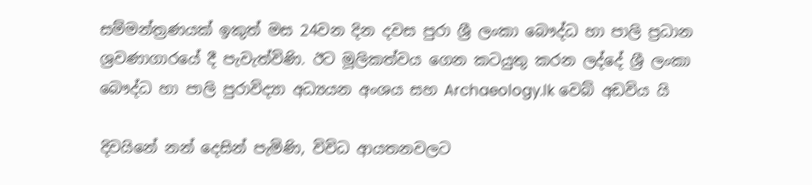සම්මන්ත්‍රණයක් ඉකුත් මස 24වන දින දවස පුරා ශ්‍රී ලංකා බෞද්ධ හා පාලි ප්‍රධාන ශ්‍රවණාගාරයේ දී පැවැත්විණි. ඊට මූලිකත්වය ගෙන කටයුතු කරන ලද්දේ ශ්‍රී ලංකා බෞද්ධ හා පාලි පුරාවිද්‍යා අධ්‍යයන අංශය සහ Archaeology.lk වෙබ් අඩවිය යි

දිවයිනේ නන් දෙසින් පැමිණි, විවිධ ආයතනවලට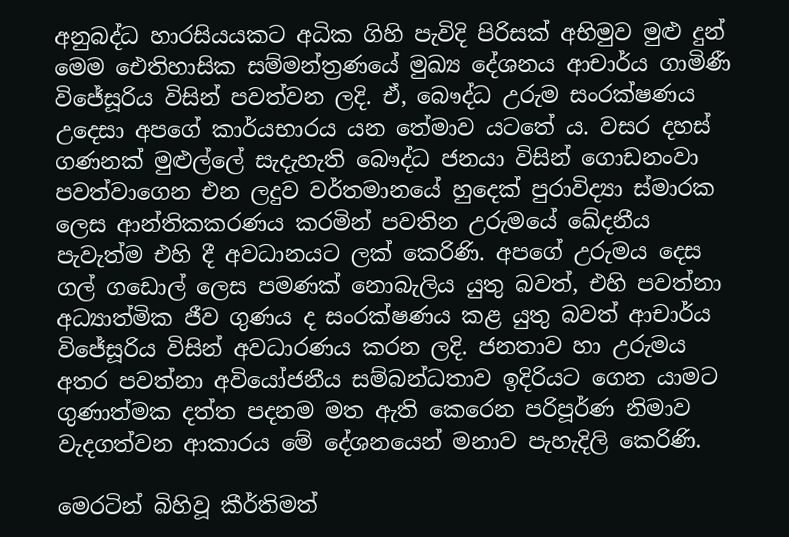අනුබද්ධ හාරසියයකට අධික ගිහි පැවිදි පිරිසක් අභිමුව මුළු දුන් මෙම ඓතිහාසික සම්මන්ත්‍රණයේ මුඛ්‍ය දේශනය ආචාර්ය ගාමිණී විජේසූරිය විසින් පවත්වන ලදි. ඒ, බෞද්ධ උරුම සංරක්ෂණය උදෙසා අපගේ කාර්යභාරය යන තේමාව යටතේ ය. වසර දහස් ගණනක් මුළුල්ලේ සැදැහැති බෞද්ධ ජනයා විසින් ගොඩනංවා පවත්වාගෙන එන ලදුව වර්තමානයේ හුදෙක් පුරාවිද්‍යා ස්මාරක ලෙස ආන්තිකකරණය කරමින් පවතින උරුමයේ ඛේදනීය පැවැත්ම එහි දී අවධානයට ලක් කෙරිණි. අපගේ උරුමය දෙස ගල් ගඩොල් ලෙස පමණක් නොබැලිය යුතු බවත්, එහි පවත්නා අධ්‍යාත්මික ජීව ගුණය ද සංරක්ෂණය කළ යුතු බවත් ආචාර්ය විජේසූරිය විසින් අවධාරණය කරන ලදි. ජනතාව හා උරුමය අතර පවත්නා අවියෝජනීය සම්බන්ධතාව ඉදිරියට ගෙන යාමට ගුණාත්මක දත්ත පදනම මත ඇති කෙරෙන පරිපූර්ණ නිමාව වැදගත්වන ආකාරය මේ දේශනයෙන් මනාව පැහැදිලි කෙරිණි.

මෙරටින් බිහිවූ කීර්තිමත්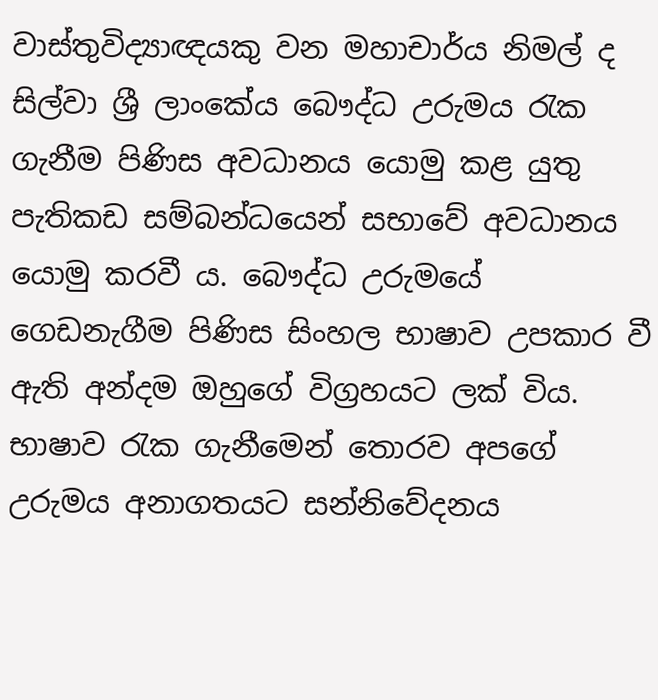වාස්තුවිද්‍යාඥයකු වන මහාචාර්ය නිමල් ද සිල්වා ශ්‍රී ලාංකේය බෞද්ධ උරුමය රැක ගැනීම පිණිස අවධානය යොමු කළ යුතු පැතිකඩ සම්බන්ධයෙන් සභාවේ අවධානය යොමු කරවී ය. බෞද්ධ උරුමයේ ගෙඩනැගීම පිණිස සිංහල භාෂාව උපකාර වී ඇති අන්දම ඔහුගේ විග්‍රහයට ලක් විය. භාෂාව රැක ගැනීමෙන් තොරව අපගේ උරුමය අනාගතයට සන්නිවේදනය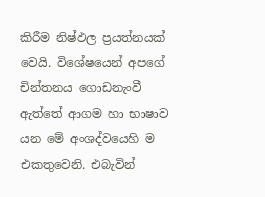කිරීම නිෂ්ඵල ප්‍රයත්නයක් වෙයි. විශේෂයෙන් අපගේ චින්තනය ගොඩනැංවී ඇත්තේ ආගම හා භාෂාව යන මේ අංශද්වයෙහි ම එකතුවෙනි. එබැවින්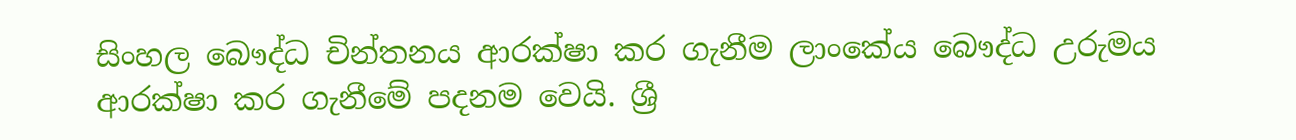සිංහල බෞද්ධ චින්තනය ආරක්ෂා කර ගැනීම ලාංකේය බෞද්ධ උරුමය ආරක්ෂා කර ගැනීමේ පදනම වෙයි. ශ්‍රී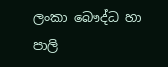ලංකා බෞද්ධ හා පාලි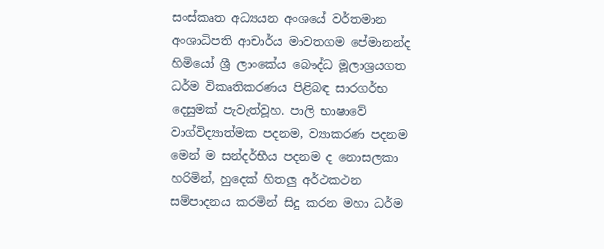සංස්කෘත අධ්‍යයන අංශයේ වර්තමාන අංශාධිපති ආචාර්ය මාවතගම පේමානන්ද හිමියෝ ශ්‍රී ලාංකේය බෞද්ධ මූලාශ්‍රයගත ධර්ම විකෘතිකරණය පිළිබඳ සාරගර්භ දෙසුමක් පැවැත්වූහ. පාලි භාෂාවේ වාග්විද්‍යාත්මක පදනම, ව්‍යාකරණ පදනම මෙන් ම සන්දර්භීය පදනම ද නොසලකා හරිමින්, හුදෙක් හිතලු අර්ථකථන සම්පාදනය කරමින් සිදු කරන මහා ධර්ම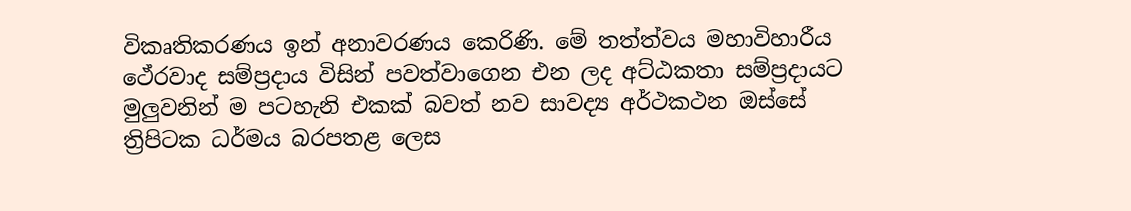විකෘතිකරණය ඉන් අනාවරණය කෙරිණි. මේ තත්ත්වය මහාවිහාරීය ථේරවාද සම්ප්‍රදාය විසින් පවත්වාගෙන එන ලද අට්ඨකතා සම්ප්‍රදායට මුලුවනින් ම පටහැනි එකක් බවත් නව සාවද්‍ය අර්ථකථන ඔස්සේ ත්‍රිපිටක ධර්මය බරපතළ ලෙස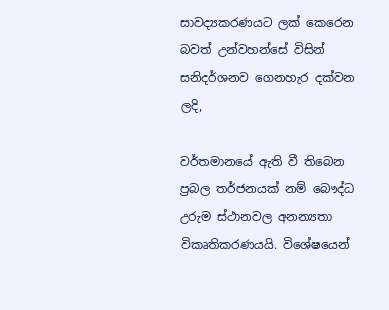සාවද්‍යකරණයට ලක් කෙරෙන බවත් උන්වහන්සේ විසින් සනිදර්ශනව ගෙනහැර දක්වන ලදි,

වර්තමානයේ ඇති වී තිබෙන ප්‍රබල තර්ජනයක් නම් බෞද්ධ උරුම ස්ථානවල අනන්‍යතා විකෘතිකරණයයි. විශේෂයෙන්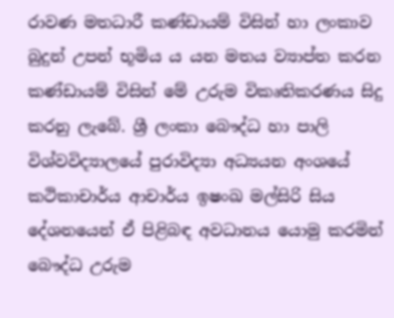රාවණ මතධාරී කණ්ඩායම් විසින් හා ලංකාව බුදුන් උපන් භූමිය ය යන මතය ව්‍යාප්ත කරන කණ්ඩායම් විසින් මේ උරුම විකෘතිකරණය සිදු කරනු ලැබේ. ශ්‍රී ලංකා බෞද්ධ හා පාලි විශ්වවිද්‍යාලයේ පුරාවිද්‍යා අධ්‍යයන අංශයේ කථිකාචාර්ය ආචාර්ය ඉෂංඛ මල්සිරි සිය දේශනයෙන් ඒ පිළිබඳ අවධානය යොමු කරමින් බෞද්ධ උරුම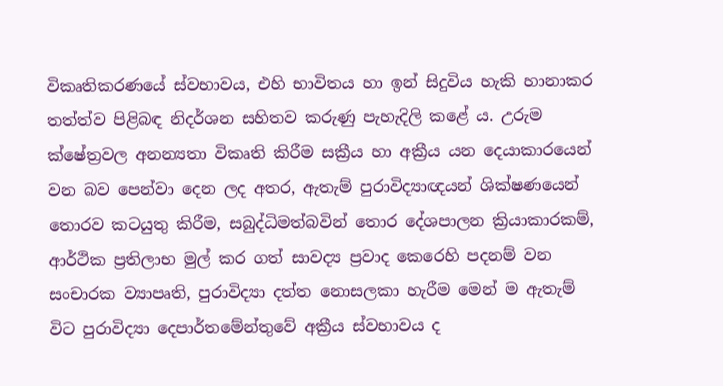විකෘතිකරණයේ ස්වභාවය, එහි භාවිතය හා ඉන් සිදුවිය හැකි හානාකර තත්ත්ව පිළිබඳ නිදර්ශන සහිතව කරුණු පැහැදිලි කළේ ය. උරුම ක්ෂේත්‍රවල අනන්‍යතා විකෘති කිරීම සක්‍රීය හා අක්‍රීය යන දෙයාකාරයෙන් වන බව පෙන්වා දෙන ලද අතර, ඇතැම් පුරාවිද්‍යාඥයන් ශික්ෂණයෙන් තොරව කටයුතු කිරීම, සබුද්ධිමත්බවින් තොර දේශපාලන ක්‍රියාකාරකම්, ආර්ථික ප්‍රතිලාභ මුල් කර ගත් සාවද්‍ය ප්‍රවාද කෙරෙහි පදනම් වන සංචාරක ව්‍යාපෘති, පුරාවිද්‍යා දත්ත නොසලකා හැරීම මෙන් ම ඇතැම් විට පුරාවිද්‍යා දෙපාර්තමේන්තුවේ අක්‍රීය ස්වභාවය ද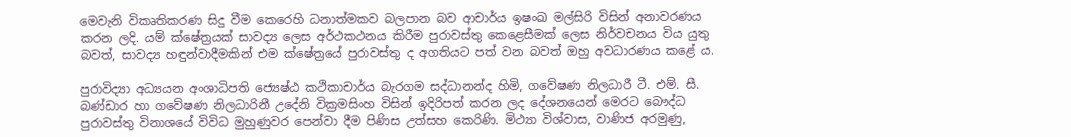මෙවැනි විකෘතිකරණ සිදු වීම කෙරෙහි ධනාත්මකව බලපාන බව ආචාර්ය ඉෂංඛ මල්සිරි විසින් අනාවරණය කරන ලදි. යම් ක්ෂේත්‍රයක් සාවද්‍ය ලෙස අර්ථකථනය කිරීම පුරාවස්තු කෙළෙසීමක් ලෙස නිර්වචනය විය යුතු බවත්, සාවද්‍ය හඳුන්වාදීමකින් එම ක්ෂේත්‍රයේ පුරාවස්තු ද අගතියට පත් වන බවත් ඔහු අවධාරණය කළේ ය.

පුරාවිද්‍යා අධ්‍යයන අංශාධිපති ජ්‍යෙෂ්ඨ කථිකාචාර්ය බැරගම සද්ධානන්ද හිමි, ගවේෂණ නිලධාරී ටී. එම්. සී. බණ්ඩාර හා ගවේෂණ නිලධාරිනී උදේනි වික්‍රමසිංහ විසින් ඉදිරිපත් කරන ලද දේශනයෙන් මෙරට බෞද්ධ පුරාවස්තු විනාශයේ විවිධ මුහුණුවර පෙන්වා දීම පිණිස උත්සහ කෙරිණි. මිථ්‍යා විශ්වාස, වාණිජ අරමුණු,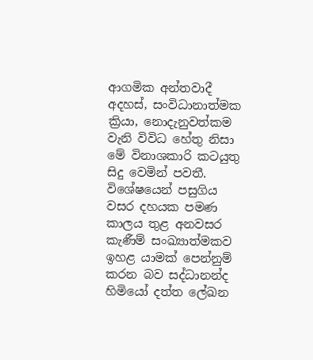ආගමික අන්තවාදී අදහස්, සංවිධානාත්මක ක්‍රියා, නොදැනුවත්කම වැනි විවිධ හේතු නිසා මේ විනාශකාරි කටයුතු සිදු වෙමින් පවතී. විශේෂයෙන් පසුගිය වසර දහයක පමණ කාලය තුළ අනවසර කැණීම් සංඛ්‍යාත්මකව ඉහළ යාමක් පෙන්නුම් කරන බව සද්ධානන්ද හිමියෝ දත්ත ලේඛන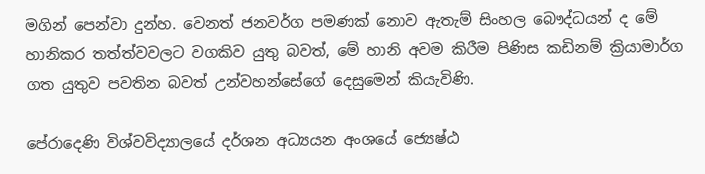මගින් පෙන්වා දුන්හ. වෙනත් ජනවර්ග පමණක් නොව ඇතැම් සිංහල බෞද්ධයන් ද මේ හානිකර තත්ත්වවලට වගකිව යුතු බවත්, මේ හානි අවම කිරීම පිණිස කඩිනම් ක්‍රියාමාර්ග ගත යුතුව පවතින බවත් උන්වහන්සේගේ දෙසුමෙන් කියැවිණි.

පේරාදෙණි විශ්වවිද්‍යාලයේ දර්ශන අධ්‍යයන අංශයේ ජ්‍යෙෂ්ඨ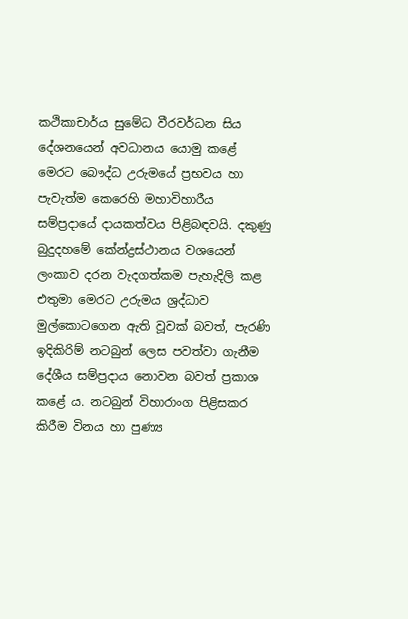කථිකාචාර්ය සුමේධ වීරවර්ධන සිය දේශනයෙන් අවධානය යොමු කළේ මෙරට බෞද්ධ උරුමයේ ප්‍රභවය හා පැවැත්ම කෙරෙහි මහාවිහාරීය සම්ප්‍රදායේ දායකත්වය පිළිබඳවයි. දකුණු බුදුදහමේ කේන්ද්‍රස්ථානය වශයෙන් ලංකාව දරන වැදගත්කම පැහැදිලි කළ එතුමා මෙරට උරුමය ශ්‍රද්ධාව මුල්කොටගෙන ඇති වූවක් බවත්, පැරණි ඉදිකිරිම් නටබුන් ලෙස පවත්වා ගැනීම දේශීය සම්ප්‍රදාය නොවන බවත් ප්‍රකාශ කළේ ය. නටබුන් විහාරාංග පිළිසකර කිරීම විනය හා පුණ්‍ය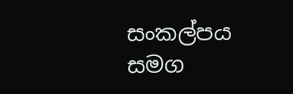සංකල්පය සමග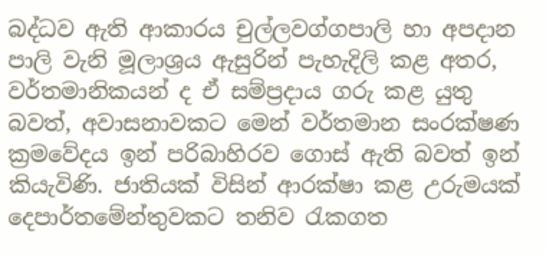බද්ධව ඇති ආකාරය චුල්ලවග්ගපාලි හා අපදාන පාලි වැනි මූලාශ්‍රය ඇසුරින් පැහැදිලි කළ අතර, වර්තමානිකයන් ද ඒ සම්ප්‍රදාය ගරු කළ යුතු බවත්, අවාසනාවකට මෙන් වර්තමාන සංරක්ෂණ ක්‍රමවේදය ඉන් පරිබාහිරව ගොස් ඇති බවත් ඉන් කියැවිණි. ජාතියක් විසින් ආරක්ෂා කළ උරුමයක් දෙපාර්තමේන්තුවකට තනිව රැකගත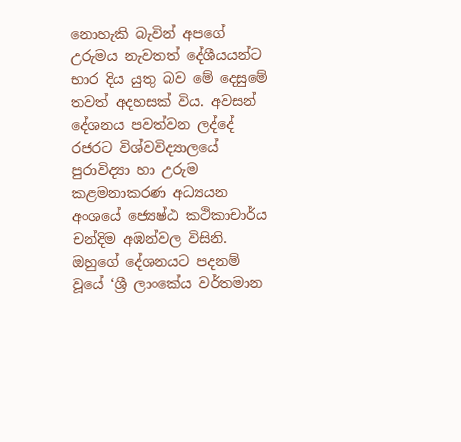නොහැකි බැවින් අපගේ උරුමය නැවතත් දේශීයයන්ට භාර දිය යුතු බව මේ දෙසුමේ තවත් අදහසක් විය. අවසන් දේශනය පවත්වන ලද්දේ රජරට විශ්වවිද්‍යාලයේ පුරාවිද්‍යා හා උරුම කළමනාකරණ අධ්‍යයන අංශයේ ජ්‍යෙෂ්ඨ කථිකාචාර්ය චන්දිම අඹන්වල විසිනි. ඔහුගේ දේශනයට පදනම් වූයේ ‘ශ්‍රී ලාංකේය වර්තමාන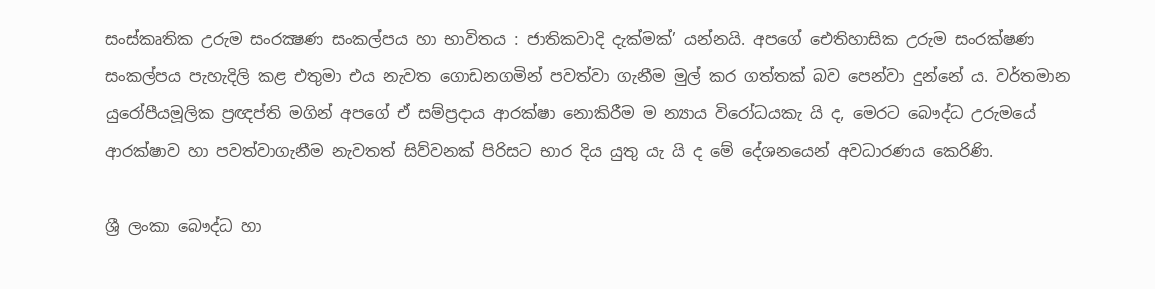සංස්කෘතික උරුම සංරක්‍ෂණ සංකල්පය හා භාවිතය : ජාතිකවාදි දැක්මක්’ යන්නයි. අපගේ ඓතිහාසික උරුම සංරක්ෂණ සංකල්පය පැහැදිලි කළ එතුමා එය නැවත ගොඩනගමින් පවත්වා ගැනීම මුල් කර ගත්තක් බව පෙන්වා දුන්නේ ය. වර්තමාන යුරෝපීයමූලික ප්‍රඥප්ති මගින් අපගේ ඒ සම්ප්‍රදාය ආරක්ෂා නොකිරීම ම න්‍යාය විරෝධයකැ යි ද, මෙරට බෞද්ධ උරුමයේ ආරක්ෂාව හා පවත්වාගැනීම නැවතත් සිව්වනක් පිරිසට භාර දිය යුතු යැ යි ද මේ දේශනයෙන් අවධාරණය කෙරිණි.

ශ්‍රී ලංකා බෞද්ධ හා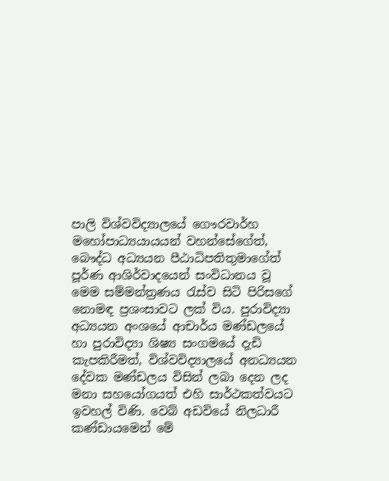පාලි විශ්වවිද්‍යාලයේ ගෞරවාර්හ මහෝපාධ්‍යයායයන් වහන්සේගේත්, බෞද්ධ අධ්‍යයන පීඨාධිපතිතුමාගේත් පූර්ණ ආශිර්වාදයෙන් සංවිධානය වූ මෙම සම්මන්ත්‍රණය රැස්ව සිටි පිරිසගේ නොමඳ ප්‍රශංසාවට ලක් විය. පුරාවිද්‍යා අධ්‍යයන අංශයේ ආචාර්ය මණ්ඩලයේ හා පුරාවිද්‍යා ශිෂ්‍ය සංගමයේ දැඩි කැපකිරීමත්, විශ්වවිද්‍යාලයේ අනධ්‍යයන දේවක මණ්ඩලය විසින් ලබා දෙන ලද මනා සහයෝගයත් එහි සාර්ථකත්වයට ඉවහල් විණි. වෙබ් අඩවියේ නිලධාරී කණ්ඩායමෙන් මේ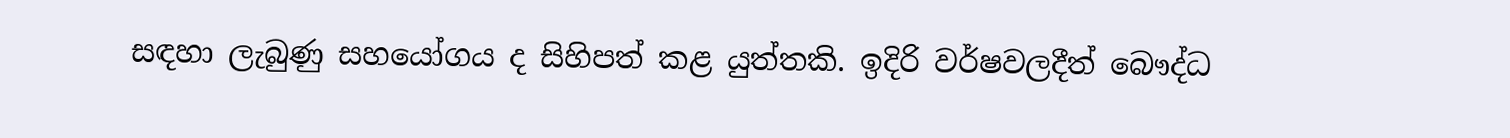සඳහා ලැබුණු සහයෝගය ද සිහිපත් කළ යුත්තකි. ඉදිරි වර්ෂවලදීත් බෞද්ධ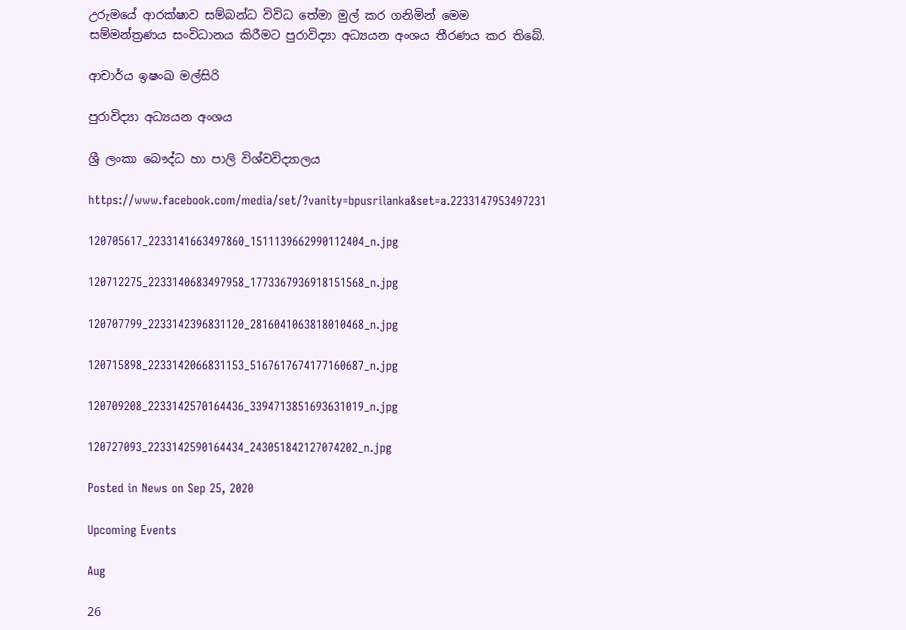උරුමයේ ආරක්ෂාව සම්බන්ධ විවිධ තේමා මුල් කර ගනිමින් මෙම සම්මන්ත්‍රණය සංවිධානය කිරීමට පුරාවිද්‍යා අධ්‍යයන අංශය තීරණය කර තිබේ.

ආචාර්ය ඉෂංඛ මල්සිරි

පුරාවිද්‍යා අධ්‍යයන අංශය

ශ්‍රී ලංකා බෞද්ධ හා පාලි විශ්වවිද්‍යාලය

https://www.facebook.com/media/set/?vanity=bpusrilanka&set=a.2233147953497231

120705617_2233141663497860_1511139662990112404_n.jpg

120712275_2233140683497958_1773367936918151568_n.jpg

120707799_2233142396831120_2816041063818010468_n.jpg

120715898_2233142066831153_5167617674177160687_n.jpg

120709208_2233142570164436_3394713851693631019_n.jpg

120727093_2233142590164434_243051842127074202_n.jpg

Posted in News on Sep 25, 2020

Upcoming Events

Aug

26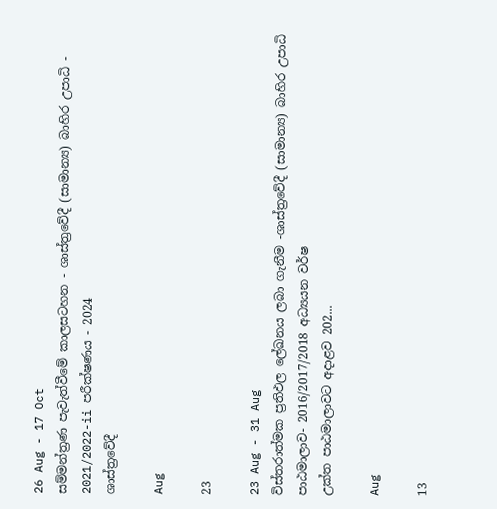26 Aug - 17 Oct
සම්මන්ත්‍රණ පැවැත්වීමේ කාලසටහන - ශාස්ත්‍රවේදී (සාමාන්‍ය) බාහිර උපාධි - 2021/2022-ii පරීක්ෂණය - 2024
ශාස්ත්‍රවේදී

Aug

23

23 Aug - 31 Aug
විස්තරාත්මක ප්‍රතිඵල ලේඛනය ලබා ගැනීම -ශාස්ත්‍රවේදී (සාමාන්‍ය) බාහිර උපාධි පාඨමාලාව- 2016/2017/2018 අධ්‍යයන වර්ෂ
උක්ත පාඨමාලාවට අදාළව 202...

Aug

13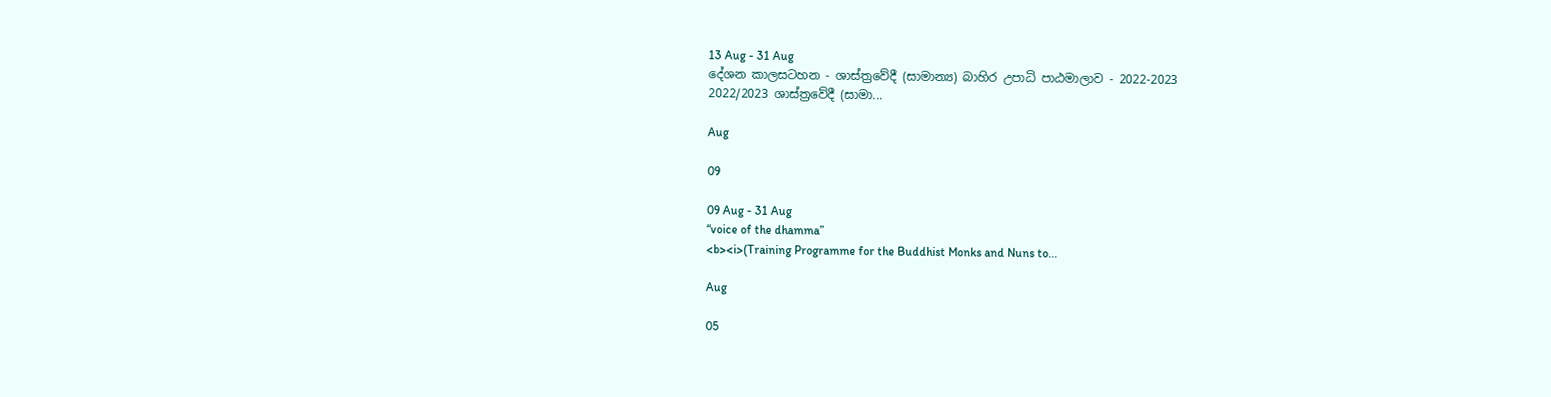13 Aug - 31 Aug
දේශන කාලසටහන - ශාස්ත්‍රවේදී (සාමාන්‍ය) බාහිර උපාධි පාඨමාලාව - 2022-2023
2022/2023 ශාස්ත්‍රවේදී (සාමා...

Aug

09

09 Aug - 31 Aug
“voice of the dhamma”
<b><i>(Training Programme for the Buddhist Monks and Nuns to...

Aug

05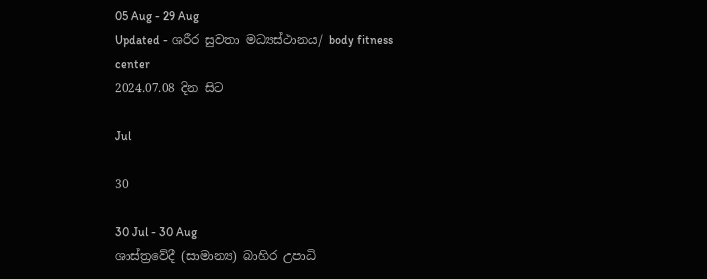05 Aug - 29 Aug
Updated - ශරීර සුවතා මධ්‍යස්ථානය/ body fitness center
2024.07.08 දින සිට

Jul

30

30 Jul - 30 Aug
ශාස්ත්‍රවේදී (සාමාන්‍ය) බාහිර උපාධි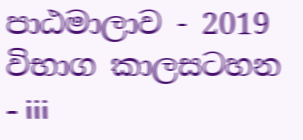පාඨමාලාව - 2019 විභාග කාලසටහන - iii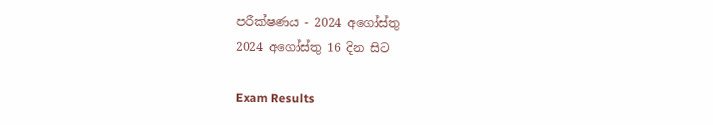පරීක්ෂණය - 2024 අගෝස්තු
2024 අගෝස්තු 16 දින සිට

Exam Results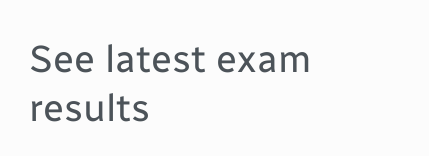See latest exam results